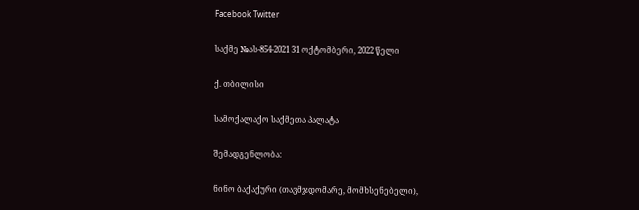Facebook Twitter

საქმე №ას-854-2021 31 ოქტომბერი, 2022 წელი

ქ. თბილისი

სამოქალაქო საქმეთა პალატა

შემადგენლობა:

ნინო ბაქაქური (თავმჯდომარე, მომხსენებელი),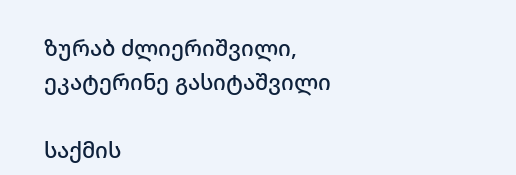ზურაბ ძლიერიშვილი, ეკატერინე გასიტაშვილი

საქმის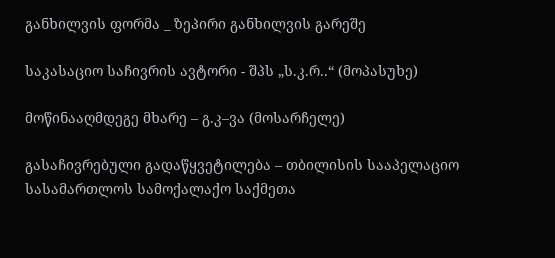განხილვის ფორმა _ ზეპირი განხილვის გარეშე

საკასაციო საჩივრის ავტორი - შპს „ს.კ.რ..“ (მოპასუხე)

მოწინააღმდეგე მხარე – გ.კ–ვა (მოსარჩელე)

გასაჩივრებული გადაწყვეტილება – თბილისის სააპელაციო სასამართლოს სამოქალაქო საქმეთა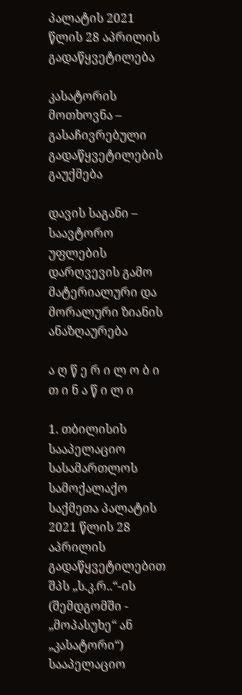პალატის 2021 წლის 28 აპრილის გადაწყვეტილება

კასატორის მოთხოვნა – გასაჩივრებული გადაწყვეტილების გაუქმება

დავის საგანი – საავტორო უფლების დარღვევის გამო მატერიალური და მორალური ზიანის ანაზღაურება

ა ღ წ ე რ ი ლ ო ბ ი თ ი ნ ა წ ი ლ ი

1. თბილისის სააპელაციო სასამართლოს სამოქალაქო საქმეთა პალატის 2021 წლის 28 აპრილის გადაწყვეტილებით შპს „ს.კ.რ..“-ის (შემდგომში - „მოპასუხე“ ან „კასატორი“) სააპელაციო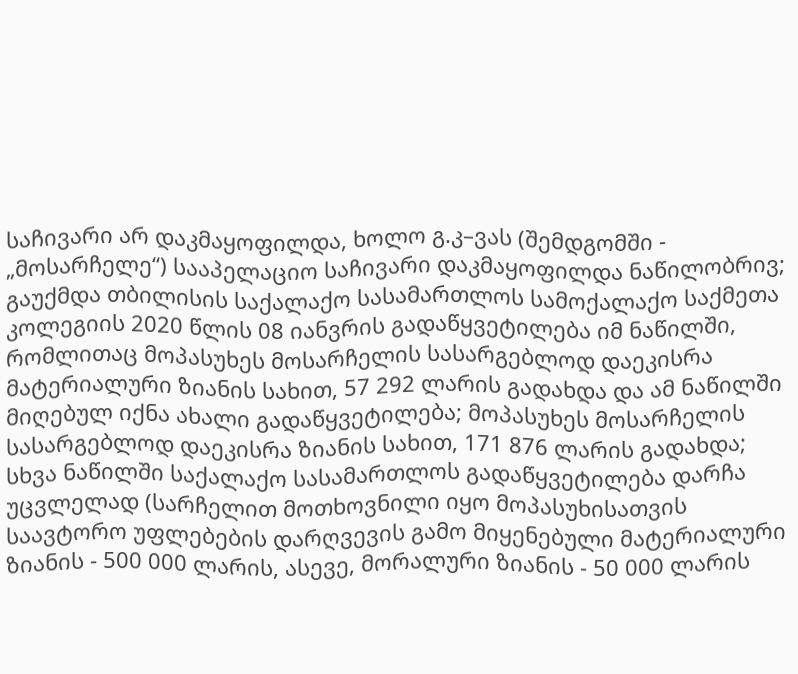საჩივარი არ დაკმაყოფილდა, ხოლო გ.კ–ვას (შემდგომში - „მოსარჩელე“) სააპელაციო საჩივარი დაკმაყოფილდა ნაწილობრივ; გაუქმდა თბილისის საქალაქო სასამართლოს სამოქალაქო საქმეთა კოლეგიის 2020 წლის 08 იანვრის გადაწყვეტილება იმ ნაწილში, რომლითაც მოპასუხეს მოსარჩელის სასარგებლოდ დაეკისრა მატერიალური ზიანის სახით, 57 292 ლარის გადახდა და ამ ნაწილში მიღებულ იქნა ახალი გადაწყვეტილება; მოპასუხეს მოსარჩელის სასარგებლოდ დაეკისრა ზიანის სახით, 171 876 ლარის გადახდა; სხვა ნაწილში საქალაქო სასამართლოს გადაწყვეტილება დარჩა უცვლელად (სარჩელით მოთხოვნილი იყო მოპასუხისათვის საავტორო უფლებების დარღვევის გამო მიყენებული მატერიალური ზიანის - 500 000 ლარის, ასევე, მორალური ზიანის - 50 000 ლარის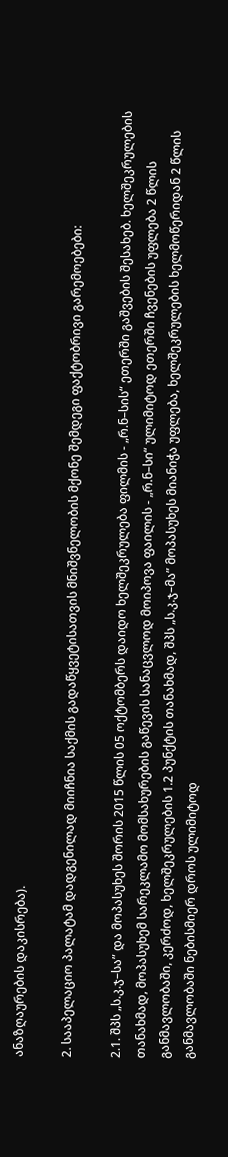ანაზღაურების დაკისრება).

2. სააპელაციო პალატამ დადგენილად მიიჩნია საქმის გადაწყვეტისათვის მნიშვნელობის მქონე შემდეგი ფაქტობრივი გარემოებები:

2.1. შპს „ს.კ.ჯ–სა” და მოპასუხეს შორის 2015 წლის 05 ოქტომბერს დაიდო ხელშეკრულება ფილმის - „რ.ნ–სის“ ეთერში გაშვების შესახებ. ხელშეკრულების თანახმად, მოპასუხემ სარეკლამო მომსახურების გაწევის სანაცვლოდ მოიპოვა ფაილის - „რ.ნ–სი“ ულიმიტოდ ეთერში ჩვენების უფლება 2 წლის განმავლობაში, კერძოდ, ხელშეკრულების 1.2 პუნქტის თანახმად, შპს „ს.კ.ჯ–მა” მოპასუხეს მიანიჭა უფლება, ხელშეკრულების ხელმოწერიდან 2 წლის განმავლობაში ნებისმიერ დროს ულიმიტოდ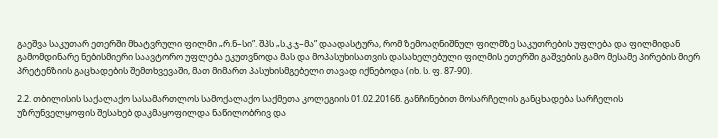გაეშვა საკუთარ ეთერში მხატვრული ფილმი „რ.ნ–სი”. შპს „ს.კ.ჯ–მა” დაადასტურა, რომ ზემოაღნიშნულ ფილმზე საკუთრების უფლება და ფილმიდან გამომდინარე ნებისმიერი საავტორო უფლება ეკუთვნოდა მას და მოპასუხისათვის დასახელებული ფილმის ეთერში გაშვების გამო მესამე პირების მიერ პრეტენზიის გაცხადების შემთხვევაში, მათ მიმართ პასუხისმგებელი თავად იქნებოდა (იხ. ს. ფ. 87-90).

2.2. თბილისის საქალაქო სასამართლოს სამოქალაქო საქმეთა კოლეგიის 01.02.2016წ. განჩინებით მოსარჩელის განცხადება სარჩელის უზრუნველყოფის შესახებ დაკმაყოფილდა ნაწილობრივ და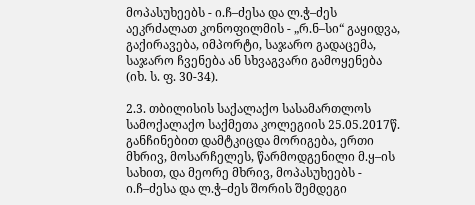მოპასუხეებს - ი.ჩ–ძესა და ლ.ჭ–ძეს აეკრძალათ კონოფილმის - „რ.ნ–სი“ გაყიდვა, გაქირავება, იმპორტი, საჯარო გადაცემა, საჯარო ჩვენება ან სხვაგვარი გამოყენება (იხ. ს. ფ. 30-34).

2.3. თბილისის საქალაქო სასამართლოს სამოქალაქო საქმეთა კოლეგიის 25.05.2017წ. განჩინებით დამტკიცდა მორიგება, ერთი მხრივ, მოსარჩელეს, წარმოდგენილი მ.ყ–ის სახით, და მეორე მხრივ, მოპასუხეებს - ი.ჩ–ძესა და ლ.ჭ–ძეს შორის შემდეგი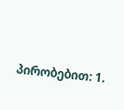პირობებით: 1.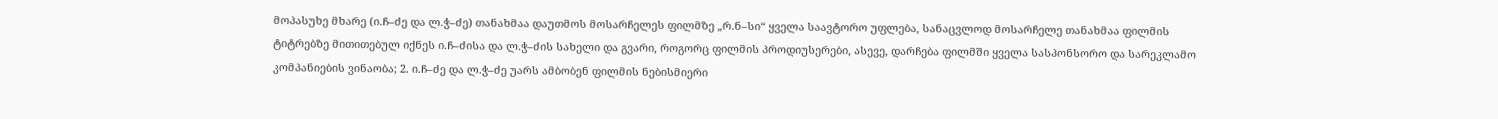მოპასუხე მხარე (ი.ჩ–ძე და ლ.ჭ–ძე) თანახმაა დაუთმოს მოსარჩელეს ფილმზე „რ.ნ–სი“ ყველა საავტორო უფლება, სანაცვლოდ მოსარჩელე თანახმაა ფილმის ტიტრებზე მითითებულ იქნეს ი.ჩ–ძისა და ლ.ჭ–ძის სახელი და გვარი, როგორც ფილმის პროდიუსერები, ასევე, დარჩება ფილმში ყველა სასპონსორო და სარეკლამო კომპანიების ვინაობა; 2. ი.ჩ–ძე და ლ.ჭ–ძე უარს ამბობენ ფილმის ნებისმიერი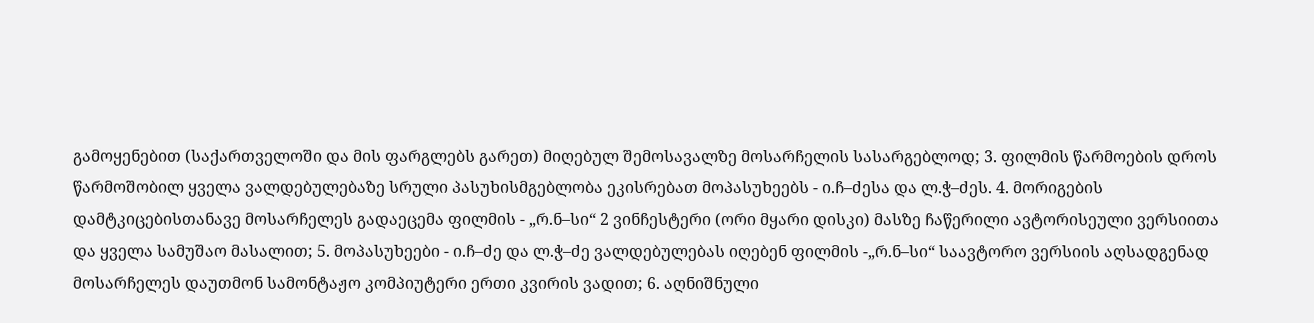გამოყენებით (საქართველოში და მის ფარგლებს გარეთ) მიღებულ შემოსავალზე მოსარჩელის სასარგებლოდ; 3. ფილმის წარმოების დროს წარმოშობილ ყველა ვალდებულებაზე სრული პასუხისმგებლობა ეკისრებათ მოპასუხეებს - ი.ჩ–ძესა და ლ.ჭ–ძეს. 4. მორიგების დამტკიცებისთანავე მოსარჩელეს გადაეცემა ფილმის - „რ.ნ–სი“ 2 ვინჩესტერი (ორი მყარი დისკი) მასზე ჩაწერილი ავტორისეული ვერსიითა და ყველა სამუშაო მასალით; 5. მოპასუხეები - ი.ჩ–ძე და ლ.ჭ–ძე ვალდებულებას იღებენ ფილმის -„რ.ნ–სი“ საავტორო ვერსიის აღსადგენად მოსარჩელეს დაუთმონ სამონტაჟო კომპიუტერი ერთი კვირის ვადით; 6. აღნიშნული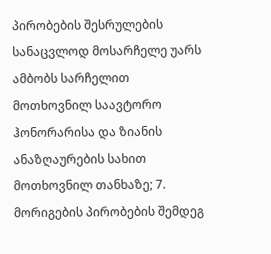პირობების შესრულების სანაცვლოდ მოსარჩელე უარს ამბობს სარჩელით მოთხოვნილ საავტორო ჰონორარისა და ზიანის ანაზღაურების სახით მოთხოვნილ თანხაზე; 7. მორიგების პირობების შემდეგ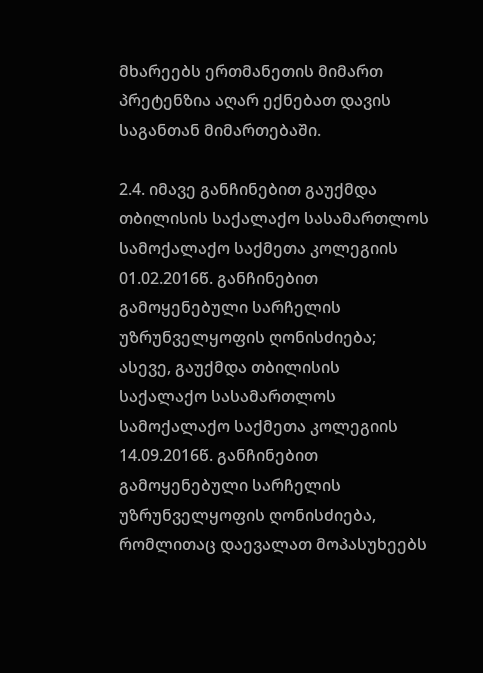მხარეებს ერთმანეთის მიმართ პრეტენზია აღარ ექნებათ დავის საგანთან მიმართებაში.

2.4. იმავე განჩინებით გაუქმდა თბილისის საქალაქო სასამართლოს სამოქალაქო საქმეთა კოლეგიის 01.02.2016წ. განჩინებით გამოყენებული სარჩელის უზრუნველყოფის ღონისძიება; ასევე, გაუქმდა თბილისის საქალაქო სასამართლოს სამოქალაქო საქმეთა კოლეგიის 14.09.2016წ. განჩინებით გამოყენებული სარჩელის უზრუნველყოფის ღონისძიება, რომლითაც დაევალათ მოპასუხეებს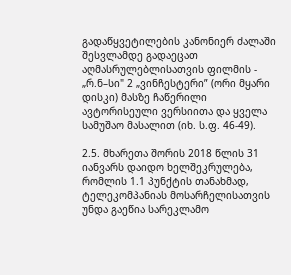გადაწყვეტილების კანონიერ ძალაში შესვლამდე გადაეცათ აღმასრულებლისათვის ფილმის - „რ.ნ–სი" 2 „ვინჩესტერი” (ორი მყარი დისკი) მასზე ჩაწერილი ავტორისეული ვერსიითა და ყველა სამუშაო მასალით (იხ. ს.ფ. 46-49).

2.5. მხარეთა შორის 2018 წლის 31 იანვარს დაიდო ხელშეკრულება, რომლის 1.1 პუნქტის თანახმად, ტელეკომპანიას მოსარჩელისათვის უნდა გაეწია სარეკლამო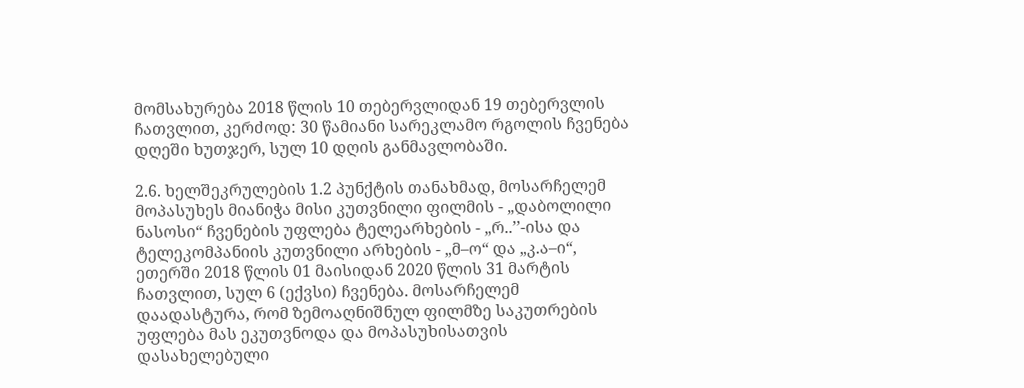მომსახურება 2018 წლის 10 თებერვლიდან 19 თებერვლის ჩათვლით, კერძოდ: 30 წამიანი სარეკლამო რგოლის ჩვენება დღეში ხუთჯერ, სულ 10 დღის განმავლობაში.

2.6. ხელშეკრულების 1.2 პუნქტის თანახმად, მოსარჩელემ მოპასუხეს მიანიჭა მისი კუთვნილი ფილმის - „დაბოლილი ნასოსი“ ჩვენების უფლება ტელეარხების - „რ..’’-ისა და ტელეკომპანიის კუთვნილი არხების - „მ–ო“ და „კ.ა–ი“, ეთერში 2018 წლის 01 მაისიდან 2020 წლის 31 მარტის ჩათვლით, სულ 6 (ექვსი) ჩვენება. მოსარჩელემ დაადასტურა, რომ ზემოაღნიშნულ ფილმზე საკუთრების უფლება მას ეკუთვნოდა და მოპასუხისათვის დასახელებული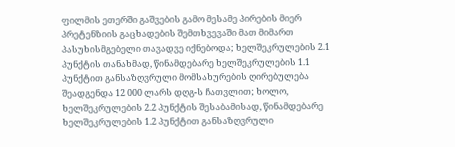ფილმის ეთერში გაშვების გამო მესამე პირების მიერ პრეტენზიის გაცხადების შემთხვევაში მათ მიმართ პასუხისმგებელი თავადვე იქნებოდა; ხელშეკრულების 2.1 პუნქტის თანახმად, წინამდებარე ხელშეკრულების 1.1 პუნქტით განსაზღვრული მომსახურების ღირებულება შეადგენდა 12 000 ლარს დღგ-ს ჩათვლით; ხოლო, ხელშეკრულების 2.2 პუნქტის შესაბამისად, წინამდებარე ხელშეკრულების 1.2 პუნქტით განსაზღვრული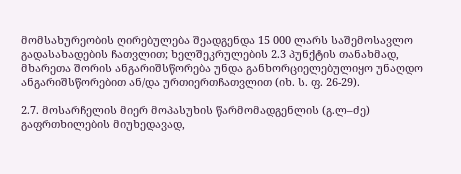მომსახურეობის ღირებულება შეადგენდა 15 000 ლარს საშემოსავლო გადასახადების ჩათვლით; ხელშეკრულების 2.3 პუნქტის თანახმად, მხარეთა შორის ანგარიშსწორება უნდა განხორციელებულიყო უნაღდო ანგარიშსწორებით ან/და ურთიერთჩათვლით (იხ. ს. ფ. 26-29).

2.7. მოსარჩელის მიერ მოპასუხის წარმომადგენლის (გ.ლ–ძე) გაფრთხილების მიუხედავად,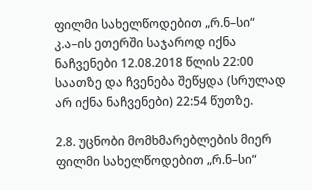ფილმი სახელწოდებით „რ.ნ–სი“ კ.ა–ის ეთერში საჯაროდ იქნა ნაჩვენები 12.08.2018 წლის 22:00 საათზე და ჩვენება შეწყდა (სრულად არ იქნა ნაჩვენები) 22:54 წუთზე.

2.8. უცნობი მომხმარებლების მიერ ფილმი სახელწოდებით „რ.ნ–სი“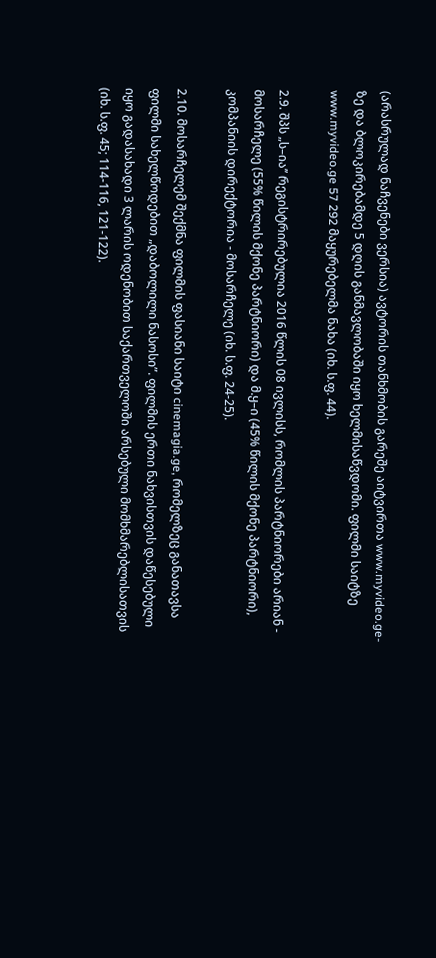(არასრულად ნაჩვენები ვერსია) ავტორის თანხმობის გარეშე აიტვირთა www.myvideo.ge-ზე და ბლოკირებამდე 5 დღის განმავლობაში იყო ხელმისაწვდომი. ფილმი საიტზე www.myvideo.ge 57 292 მაყურებელმა ნახა (იხ. ს.ფ. 44).

2.9. შპს „ს–ია’’ რეგისტრირებულია 2016 წლის 08 ივლისს, რომლის პარტნიორები არიან - მოსარჩელე (55% წილის მქონე პარტნიორი) და მ.ყ–ი (45% წილის მქონე პარტნიორი), კომპანიის დირექტორია - მოსარჩელე (იხ. ს.ფ. 24-25).

2.10. მოსარჩელემ შექმნა ფილმის ფასიანი საიტი cinemagia.ge, რომელზეც განათავსა ფილმი სახელწოდებით „დაბოლილი ნასოსი”. ფილმის ერთი ნახვისთვის დაწესებული იყო გადასახადი 3 ლარის ოდენობით საქართველოში არსებული მომხმარებლისათვის (იხ. ს.ფ. 45; 114-116, 121-122).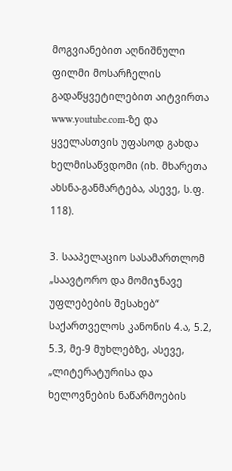მოგვიანებით აღნიშნული ფილმი მოსარჩელის გადაწყვეტილებით აიტვირთა www.youtube.com-ზე და ყველასთვის უფასოდ გახდა ხელმისაწვდომი (იხ. მხარეთა ახსნა-განმარტება, ასევე, ს.ფ. 118).

3. სააპელაციო სასამართლომ „საავტორო და მომიჯნავე უფლებების შესახებ“ საქართველოს კანონის 4.ა, 5.2, 5.3, მე-9 მუხლებზე, ასევე, „ლიტერატურისა და ხელოვნების ნაწარმოების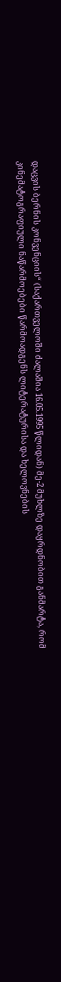დაცვის ბერნის კონვენციის“ (საქართველოში ძალაშია 16.05.1995 წლიდან) მე-2 მუხლზე დაყრდნობით განმარტა, რომ კინემატოგრაფიული ნაწარმოებები წარმოადგენს ლიტერატურისა და ხელოვნების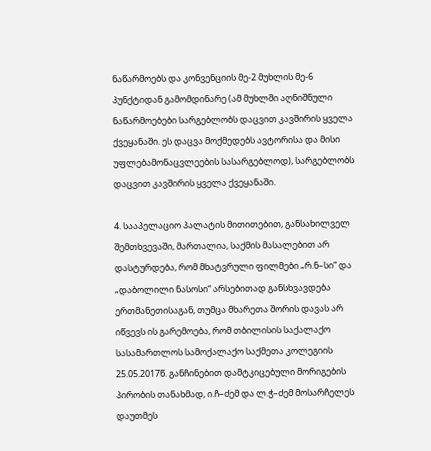ნაწარმოებს და კონვენციის მე-2 მუხლის მე-6 პუნქტიდან გამომდინარე (ამ მუხლში აღნიშნული ნაწარმოებები სარგებლობს დაცვით კავშირის ყველა ქვეყანაში. ეს დაცვა მოქმედებს ავტორისა და მისი უფლებამონაცვლეების სასარგებლოდ), სარგებლობს დაცვით კავშირის ყველა ქვეყანაში.

4. სააპელაციო პალატის მითითებით, განსახილველ შემთხვევაში, მართალია, საქმის მასალებით არ დასტურდება, რომ მხატვრული ფილმები „რ.ნ–სი“ და „დაბოლილი ნასოსი“ არსებითად განსხვავდება ერთმანეთისაგან, თუმცა მხარეთა შორის დავას არ იწვევს ის გარემოება, რომ თბილისის საქალაქო სასამართლოს სამოქალაქო საქმეთა კოლეგიის 25.05.2017წ. განჩინებით დამტკიცებული მორიგების პირობის თანახმად, ი.ჩ–ძემ და ლ.ჭ–ძემ მოსარჩელეს დაუთმეს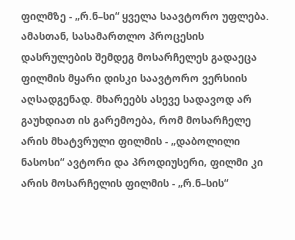ფილმზე - „რ.ნ–სი“ ყველა საავტორო უფლება. ამასთან, სასამართლო პროცესის დასრულების შემდეგ მოსარჩელეს გადაეცა ფილმის მყარი დისკი საავტორო ვერსიის აღსადგენად. მხარეებს ასევე სადავოდ არ გაუხდიათ ის გარემოება, რომ მოსარჩელე არის მხატვრული ფილმის - „დაბოლილი ნასოსი“ ავტორი და პროდიუსერი, ფილმი კი არის მოსარჩელის ფილმის - „რ.ნ–სის“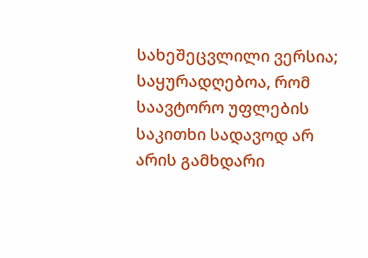სახეშეცვლილი ვერსია; საყურადღებოა, რომ საავტორო უფლების საკითხი სადავოდ არ არის გამხდარი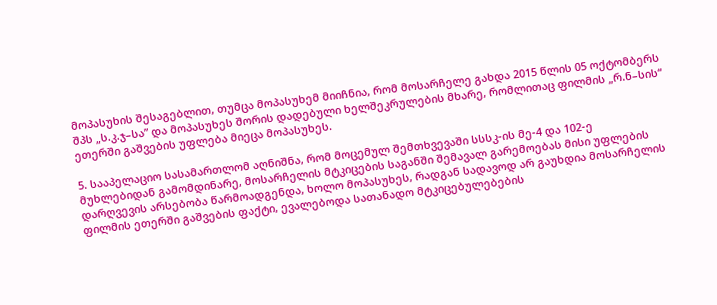მოპასუხის შესაგებლით, თუმცა მოპასუხემ მიიჩნია, რომ მოსარჩელე გახდა 2015 წლის 05 ოქტომბერს შპს „ს.კ.ჯ–სა” და მოპასუხეს შორის დადებული ხელშეკრულების მხარე, რომლითაც ფილმის „რ.ნ–სის“ ეთერში გაშვების უფლება მიეცა მოპასუხეს.

5. სააპელაციო სასამართლომ აღნიშნა, რომ მოცემულ შემთხვევაში სსსკ-ის მე-4 და 102-ე მუხლებიდან გამომდინარე, მოსარჩელის მტკიცების საგანში შემავალ გარემოებას მისი უფლების დარღვევის არსებობა წარმოადგენდა, ხოლო მოპასუხეს, რადგან სადავოდ არ გაუხდია მოსარჩელის ფილმის ეთერში გაშვების ფაქტი, ევალებოდა სათანადო მტკიცებულებების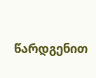წარდგენით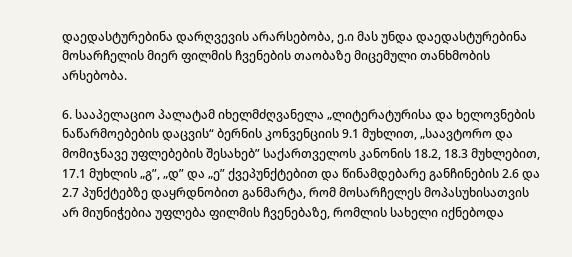დაედასტურებინა დარღვევის არარსებობა, ე.ი მას უნდა დაედასტურებინა მოსარჩელის მიერ ფილმის ჩვენების თაობაზე მიცემული თანხმობის არსებობა.

6. სააპელაციო პალატამ იხელმძღვანელა „ლიტერატურისა და ხელოვნების ნაწარმოებების დაცვის“ ბერნის კონვენციის 9.1 მუხლით, „საავტორო და მომიჯნავე უფლებების შესახებ” საქართველოს კანონის 18.2, 18.3 მუხლებით, 17.1 მუხლის „გ”, „დ” და „ე” ქვეპუნქტებით და წინამდებარე განჩინების 2.6 და 2.7 პუნქტებზე დაყრდნობით განმარტა, რომ მოსარჩელეს მოპასუხისათვის არ მიუნიჭებია უფლება ფილმის ჩვენებაზე, რომლის სახელი იქნებოდა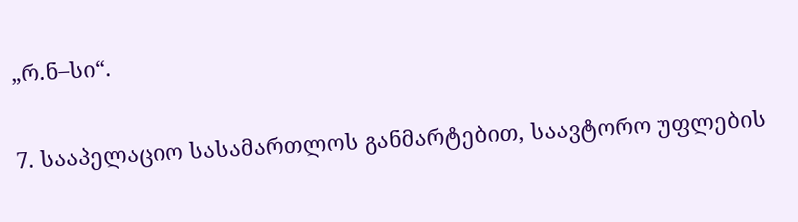„რ.ნ–სი“.

7. სააპელაციო სასამართლოს განმარტებით, საავტორო უფლების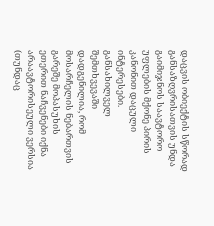დაცვის ობიექტის სწორად განსაზღვრისათვის უნდა გაიმიჯნოს საავტორო უფლების მქონე პირის კანონით დაცული ინტერესები. განსახილველ შემთხვევაში დადგენილია, რომ მოსარჩელის ნებართვის გარეშე მოპასუხის ეთერით ნაჩვენები იქნა არაავტორისეული ვერსია (თუნდაც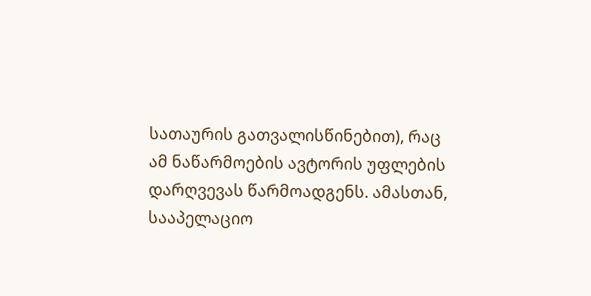სათაურის გათვალისწინებით), რაც ამ ნაწარმოების ავტორის უფლების დარღვევას წარმოადგენს. ამასთან, სააპელაციო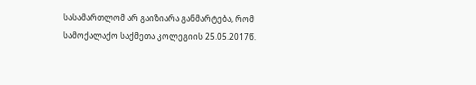სასამართლომ არ გაიზიარა განმარტება, რომ სამოქალაქო საქმეთა კოლეგიის 25.05.2017წ.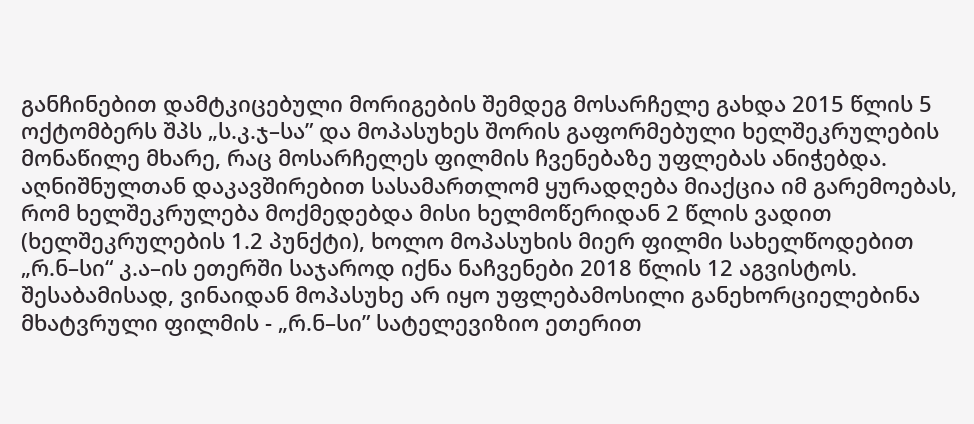განჩინებით დამტკიცებული მორიგების შემდეგ მოსარჩელე გახდა 2015 წლის 5 ოქტომბერს შპს „ს.კ.ჯ–სა” და მოპასუხეს შორის გაფორმებული ხელშეკრულების მონაწილე მხარე, რაც მოსარჩელეს ფილმის ჩვენებაზე უფლებას ანიჭებდა. აღნიშნულთან დაკავშირებით სასამართლომ ყურადღება მიაქცია იმ გარემოებას, რომ ხელშეკრულება მოქმედებდა მისი ხელმოწერიდან 2 წლის ვადით (ხელშეკრულების 1.2 პუნქტი), ხოლო მოპასუხის მიერ ფილმი სახელწოდებით „რ.ნ–სი“ კ.ა–ის ეთერში საჯაროდ იქნა ნაჩვენები 2018 წლის 12 აგვისტოს. შესაბამისად, ვინაიდან მოპასუხე არ იყო უფლებამოსილი განეხორციელებინა მხატვრული ფილმის - „რ.ნ–სი” სატელევიზიო ეთერით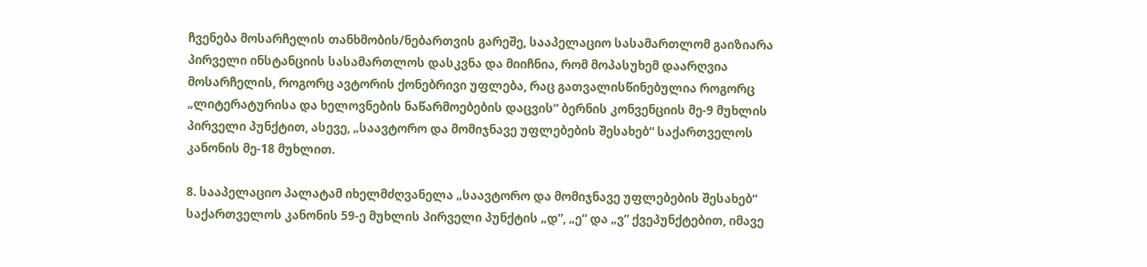ჩვენება მოსარჩელის თანხმობის/ნებართვის გარეშე, სააპელაციო სასამართლომ გაიზიარა პირველი ინსტანციის სასამართლოს დასკვნა და მიიჩნია, რომ მოპასუხემ დაარღვია მოსარჩელის, როგორც ავტორის ქონებრივი უფლება, რაც გათვალისწინებულია როგორც „ლიტერატურისა და ხელოვნების ნაწარმოებების დაცვის“ ბერნის კონვენციის მე-9 მუხლის პირველი პუნქტით, ასევე, „საავტორო და მომიჯნავე უფლებების შესახებ“ საქართველოს კანონის მე-18 მუხლით.

8. სააპელაციო პალატამ იხელმძღვანელა „საავტორო და მომიჯნავე უფლებების შესახებ“ საქართველოს კანონის 59-ე მუხლის პირველი პუნქტის „დ”, „ე” და „ვ” ქვეპუნქტებით, იმავე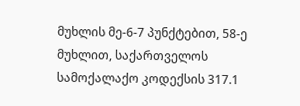მუხლის მე-6-7 პუნქტებით, 58-ე მუხლით, საქართველოს სამოქალაქო კოდექსის 317.1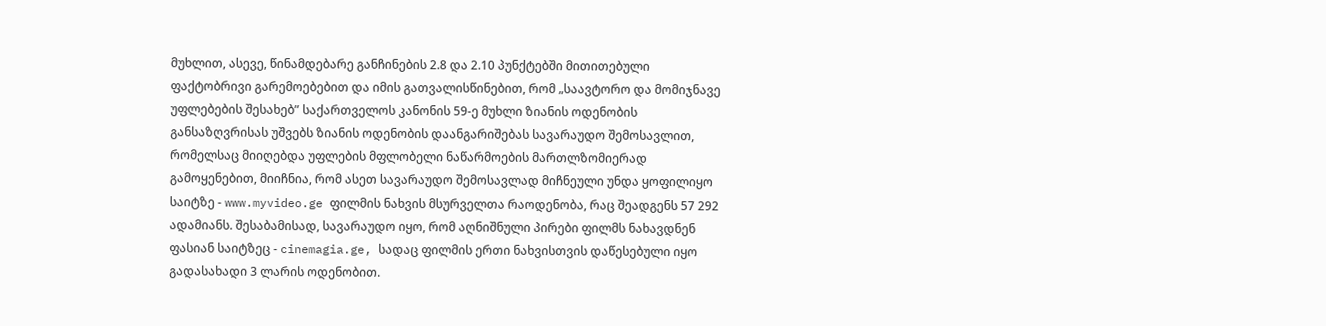მუხლით, ასევე, წინამდებარე განჩინების 2.8 და 2.10 პუნქტებში მითითებული ფაქტობრივი გარემოებებით და იმის გათვალისწინებით, რომ „საავტორო და მომიჯნავე უფლებების შესახებ” საქართველოს კანონის 59-ე მუხლი ზიანის ოდენობის განსაზღვრისას უშვებს ზიანის ოდენობის დაანგარიშებას სავარაუდო შემოსავლით, რომელსაც მიიღებდა უფლების მფლობელი ნაწარმოების მართლზომიერად გამოყენებით, მიიჩნია, რომ ასეთ სავარაუდო შემოსავლად მიჩნეული უნდა ყოფილიყო საიტზე - www.myvideo.ge ფილმის ნახვის მსურველთა რაოდენობა, რაც შეადგენს 57 292 ადამიანს. შესაბამისად, სავარაუდო იყო, რომ აღნიშნული პირები ფილმს ნახავდნენ ფასიან საიტზეც - cinemagia.ge, სადაც ფილმის ერთი ნახვისთვის დაწესებული იყო გადასახადი 3 ლარის ოდენობით.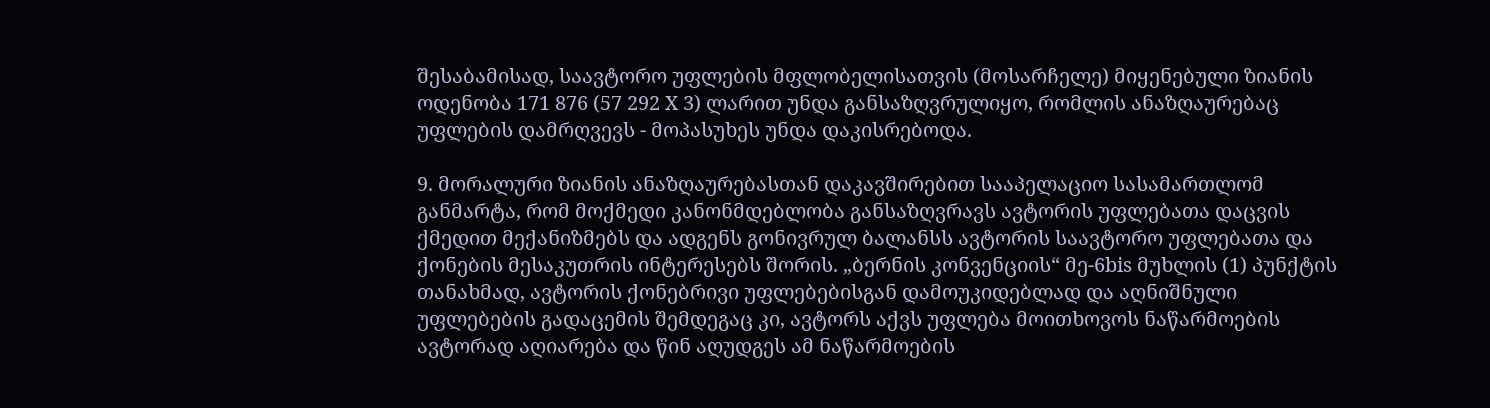შესაბამისად, საავტორო უფლების მფლობელისათვის (მოსარჩელე) მიყენებული ზიანის ოდენობა 171 876 (57 292 X 3) ლარით უნდა განსაზღვრულიყო, რომლის ანაზღაურებაც უფლების დამრღვევს - მოპასუხეს უნდა დაკისრებოდა.

9. მორალური ზიანის ანაზღაურებასთან დაკავშირებით სააპელაციო სასამართლომ განმარტა, რომ მოქმედი კანონმდებლობა განსაზღვრავს ავტორის უფლებათა დაცვის ქმედით მექანიზმებს და ადგენს გონივრულ ბალანსს ავტორის საავტორო უფლებათა და ქონების მესაკუთრის ინტერესებს შორის. „ბერნის კონვენციის“ მე-6bis მუხლის (1) პუნქტის თანახმად, ავტორის ქონებრივი უფლებებისგან დამოუკიდებლად და აღნიშნული უფლებების გადაცემის შემდეგაც კი, ავტორს აქვს უფლება მოითხოვოს ნაწარმოების ავტორად აღიარება და წინ აღუდგეს ამ ნაწარმოების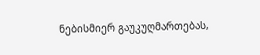ნებისმიერ გაუკუღმართებას,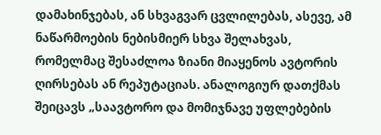დამახინჯებას, ან სხვაგვარ ცვლილებას, ასევე, ამ ნაწარმოების ნებისმიერ სხვა შელახვას, რომელმაც შესაძლოა ზიანი მიაყენოს ავტორის ღირსებას ან რეპუტაციას. ანალოგიურ დათქმას შეიცავს „საავტორო და მომიჯნავე უფლებების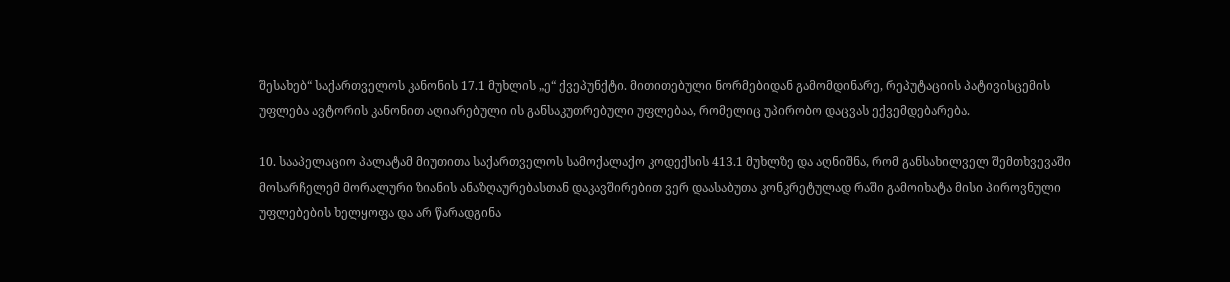შესახებ“ საქართველოს კანონის 17.1 მუხლის „ე“ ქვეპუნქტი. მითითებული ნორმებიდან გამომდინარე, რეპუტაციის პატივისცემის უფლება ავტორის კანონით აღიარებული ის განსაკუთრებული უფლებაა, რომელიც უპირობო დაცვას ექვემდებარება.

10. სააპელაციო პალატამ მიუთითა საქართველოს სამოქალაქო კოდექსის 413.1 მუხლზე და აღნიშნა, რომ განსახილველ შემთხვევაში მოსარჩელემ მორალური ზიანის ანაზღაურებასთან დაკავშირებით ვერ დაასაბუთა კონკრეტულად რაში გამოიხატა მისი პიროვნული უფლებების ხელყოფა და არ წარადგინა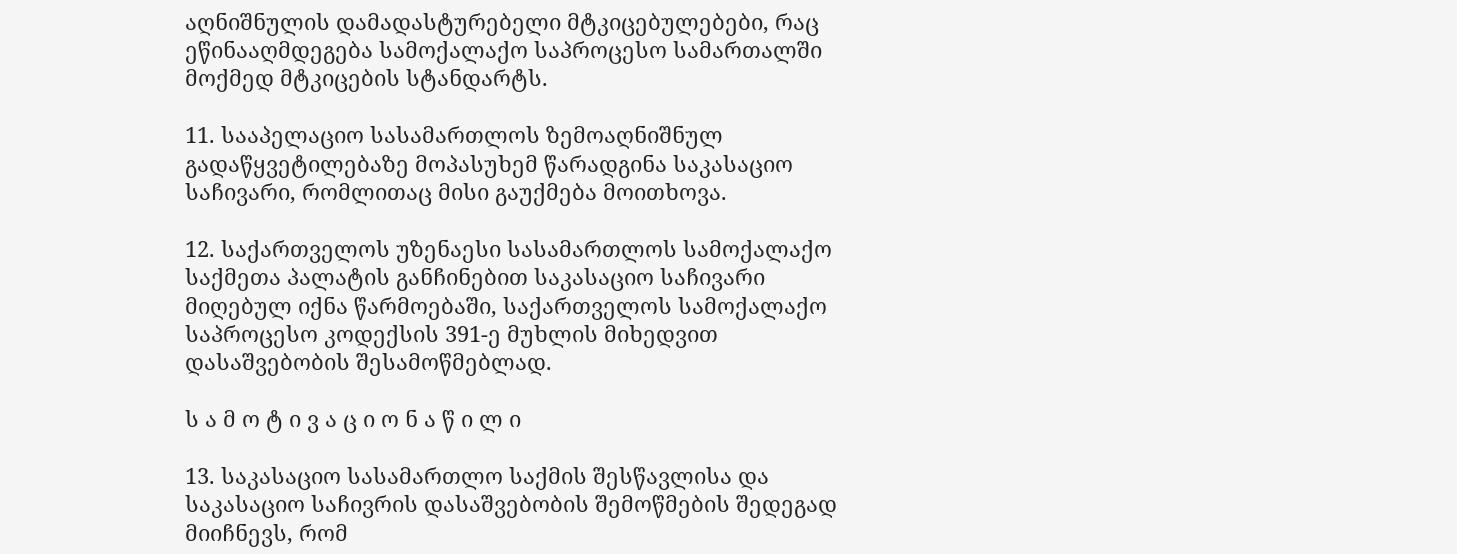აღნიშნულის დამადასტურებელი მტკიცებულებები, რაც ეწინააღმდეგება სამოქალაქო საპროცესო სამართალში მოქმედ მტკიცების სტანდარტს.

11. სააპელაციო სასამართლოს ზემოაღნიშნულ გადაწყვეტილებაზე მოპასუხემ წარადგინა საკასაციო საჩივარი, რომლითაც მისი გაუქმება მოითხოვა.

12. საქართველოს უზენაესი სასამართლოს სამოქალაქო საქმეთა პალატის განჩინებით საკასაციო საჩივარი მიღებულ იქნა წარმოებაში, საქართველოს სამოქალაქო საპროცესო კოდექსის 391-ე მუხლის მიხედვით დასაშვებობის შესამოწმებლად.

ს ა მ ო ტ ი ვ ა ც ი ო ნ ა წ ი ლ ი

13. საკასაციო სასამართლო საქმის შესწავლისა და საკასაციო საჩივრის დასაშვებობის შემოწმების შედეგად მიიჩნევს, რომ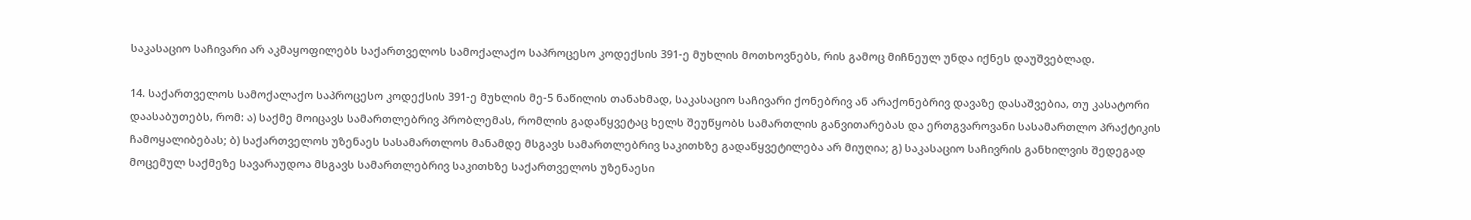საკასაციო საჩივარი არ აკმაყოფილებს საქართველოს სამოქალაქო საპროცესო კოდექსის 391-ე მუხლის მოთხოვნებს, რის გამოც მიჩნეულ უნდა იქნეს დაუშვებლად.

14. საქართველოს სამოქალაქო საპროცესო კოდექსის 391-ე მუხლის მე-5 ნაწილის თანახმად, საკასაციო საჩივარი ქონებრივ ან არაქონებრივ დავაზე დასაშვებია, თუ კასატორი დაასაბუთებს, რომ: ა) საქმე მოიცავს სამართლებრივ პრობლემას, რომლის გადაწყვეტაც ხელს შეუწყობს სამართლის განვითარებას და ერთგვაროვანი სასამართლო პრაქტიკის ჩამოყალიბებას; ბ) საქართველოს უზენაეს სასამართლოს მანამდე მსგავს სამართლებრივ საკითხზე გადაწყვეტილება არ მიუღია; გ) საკასაციო საჩივრის განხილვის შედეგად მოცემულ საქმეზე სავარაუდოა მსგავს სამართლებრივ საკითხზე საქართველოს უზენაესი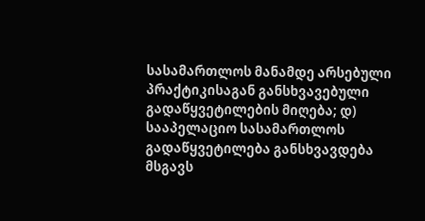სასამართლოს მანამდე არსებული პრაქტიკისაგან განსხვავებული გადაწყვეტილების მიღება; დ) სააპელაციო სასამართლოს გადაწყვეტილება განსხვავდება მსგავს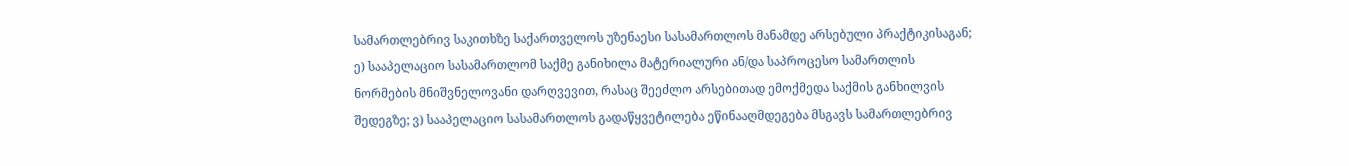სამართლებრივ საკითხზე საქართველოს უზენაესი სასამართლოს მანამდე არსებული პრაქტიკისაგან; ე) სააპელაციო სასამართლომ საქმე განიხილა მატერიალური ან/და საპროცესო სამართლის ნორმების მნიშვნელოვანი დარღვევით, რასაც შეეძლო არსებითად ემოქმედა საქმის განხილვის შედეგზე; ვ) სააპელაციო სასამართლოს გადაწყვეტილება ეწინააღმდეგება მსგავს სამართლებრივ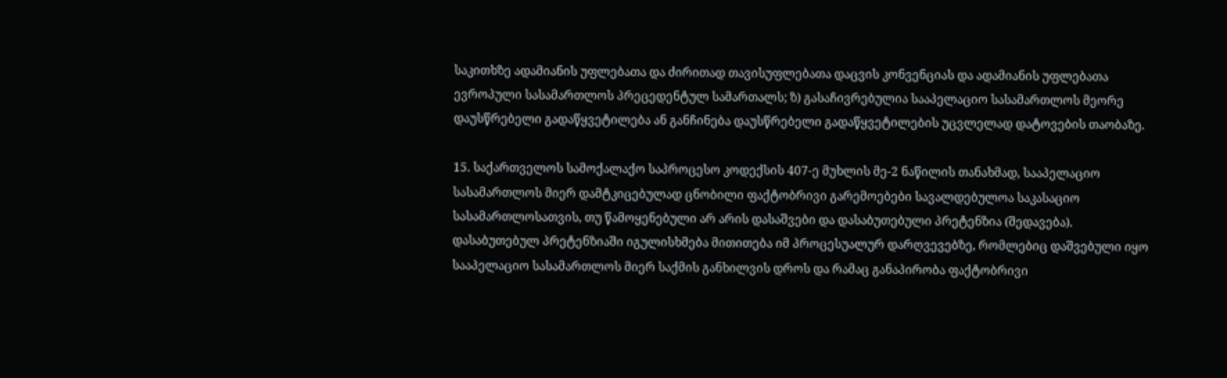საკითხზე ადამიანის უფლებათა და ძირითად თავისუფლებათა დაცვის კონვენციას და ადამიანის უფლებათა ევროპული სასამართლოს პრეცედენტულ სამართალს; ზ) გასაჩივრებულია სააპელაციო სასამართლოს მეორე დაუსწრებელი გადაწყვეტილება ან განჩინება დაუსწრებელი გადაწყვეტილების უცვლელად დატოვების თაობაზე.

15. საქართველოს სამოქალაქო საპროცესო კოდექსის 407-ე მუხლის მე-2 ნაწილის თანახმად, სააპელაციო სასამართლოს მიერ დამტკიცებულად ცნობილი ფაქტობრივი გარემოებები სავალდებულოა საკასაციო სასამართლოსათვის, თუ წამოყენებული არ არის დასაშვები და დასაბუთებული პრეტენზია (შედავება). დასაბუთებულ პრეტენზიაში იგულისხმება მითითება იმ პროცესუალურ დარღვევებზე, რომლებიც დაშვებული იყო სააპელაციო სასამართლოს მიერ საქმის განხილვის დროს და რამაც განაპირობა ფაქტობრივი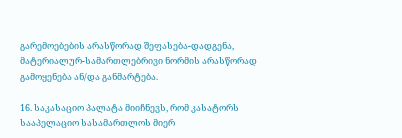გარემოებების არასწორად შეფასება-დადგენა, მატერიალურ-სამართლებრივი ნორმის არასწორად გამოყენება ან/და განმარტება.

16. საკასაციო პალატა მიიჩნევს, რომ კასატორს სააპელაციო სასამართლოს მიერ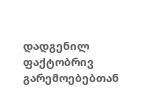დადგენილ ფაქტობრივ გარემოებებთან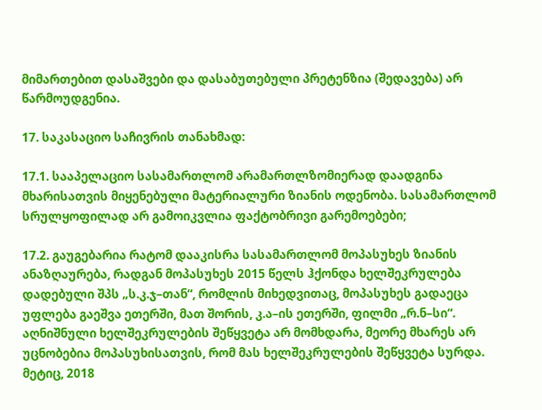მიმართებით დასაშვები და დასაბუთებული პრეტენზია (შედავება) არ წარმოუდგენია.

17. საკასაციო საჩივრის თანახმად:

17.1. სააპელაციო სასამართლომ არამართლზომიერად დაადგინა მხარისათვის მიყენებული მატერიალური ზიანის ოდენობა. სასამართლომ სრულყოფილად არ გამოიკვლია ფაქტობრივი გარემოებები;

17.2. გაუგებარია რატომ დააკისრა სასამართლომ მოპასუხეს ზიანის ანაზღაურება, რადგან მოპასუხეს 2015 წელს ჰქონდა ხელშეკრულება დადებული შპს „ს.კ.ჯ–თან“, რომლის მიხედვითაც, მოპასუხეს გადაეცა უფლება გაეშვა ეთერში, მათ შორის, კ.ა–ის ეთერში, ფილმი „რ.ნ–სი“. აღნიშნული ხელშეკრულების შეწყვეტა არ მომხდარა, მეორე მხარეს არ უცნობებია მოპასუხისათვის, რომ მას ხელშეკრულების შეწყვეტა სურდა. მეტიც, 2018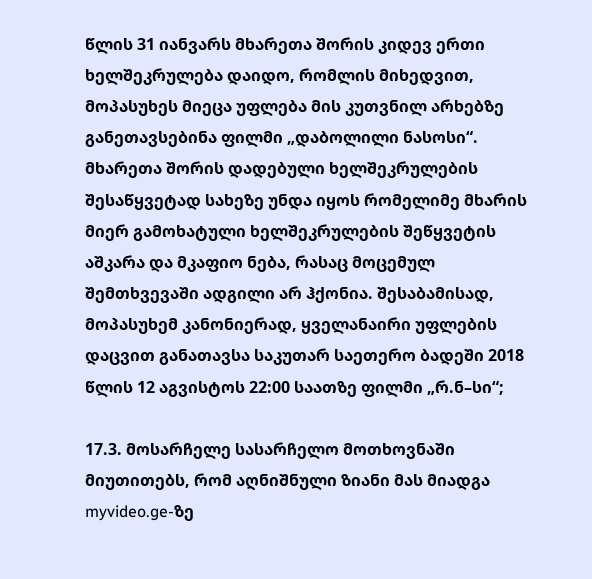წლის 31 იანვარს მხარეთა შორის კიდევ ერთი ხელშეკრულება დაიდო, რომლის მიხედვით, მოპასუხეს მიეცა უფლება მის კუთვნილ არხებზე განეთავსებინა ფილმი „დაბოლილი ნასოსი“. მხარეთა შორის დადებული ხელშეკრულების შესაწყვეტად სახეზე უნდა იყოს რომელიმე მხარის მიერ გამოხატული ხელშეკრულების შეწყვეტის აშკარა და მკაფიო ნება, რასაც მოცემულ შემთხვევაში ადგილი არ ჰქონია. შესაბამისად, მოპასუხემ კანონიერად, ყველანაირი უფლების დაცვით განათავსა საკუთარ საეთერო ბადეში 2018 წლის 12 აგვისტოს 22:00 საათზე ფილმი „რ.ნ–სი“;

17.3. მოსარჩელე სასარჩელო მოთხოვნაში მიუთითებს, რომ აღნიშნული ზიანი მას მიადგა myvideo.ge-ზე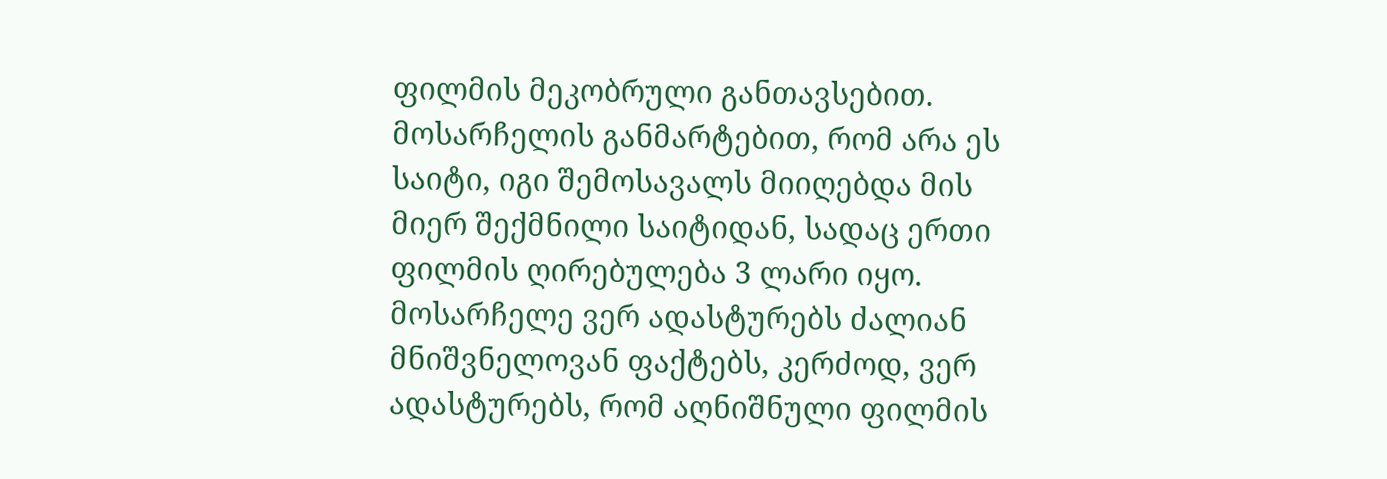ფილმის მეკობრული განთავსებით. მოსარჩელის განმარტებით, რომ არა ეს საიტი, იგი შემოსავალს მიიღებდა მის მიერ შექმნილი საიტიდან, სადაც ერთი ფილმის ღირებულება 3 ლარი იყო. მოსარჩელე ვერ ადასტურებს ძალიან მნიშვნელოვან ფაქტებს, კერძოდ, ვერ ადასტურებს, რომ აღნიშნული ფილმის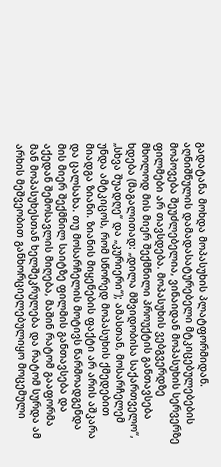გადატანა მოხდა მოპასუხის პლატფორმიდან. აღნიშნულის დამადასატურებელი მტკიცებულებების მოპოვება შეუძლებელია, ვინაიდან მოპასუხის სერვერზე ფილმები არ თავსდება. მოპასუხის ვებგვერდზე მხოლოდ მის მიერ შექმნილი პროუქტის განთავსება ხდება (მაგალითად: „დილა მშვიდობისა საქართველო“, „სხვა შუადღე“ და „კურიერი“); ამასთან, მოსარჩელემ უნდა ამტკიცოს, რომ სწორედ მოპასუხის ქმედებით მიადგა ზიანი. ზიანის მიყენების ფაქტი არ არის აშკარა და ცალსახა. თუ მოსარჩელის მოტივს წარმოადგენდა მის მიერ შექმნილ საიტზე ფილმის განთავსება და აქედან შემოსავლის მიღება, მაშინ რატომ გააფორმა მან მოპასუხესთან ხელშეკრულება და რატომ სურდა ამ არხის მეშვეობით განხორციელებულიყო მოცემული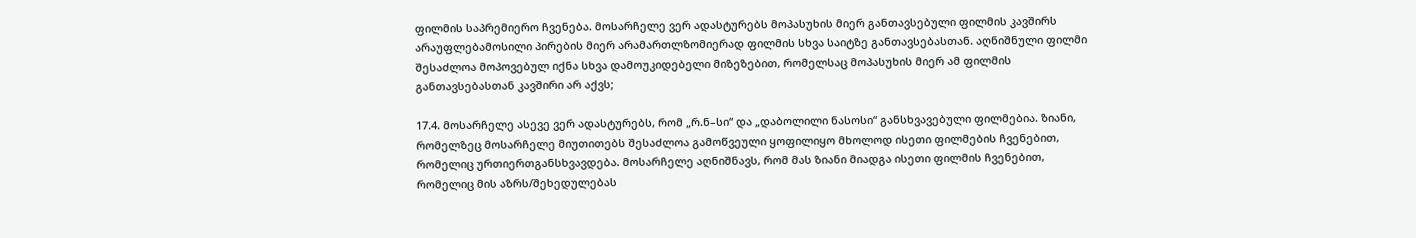ფილმის საპრემიერო ჩვენება. მოსარჩელე ვერ ადასტურებს მოპასუხის მიერ განთავსებული ფილმის კავშირს არაუფლებამოსილი პირების მიერ არამართლზომიერად ფილმის სხვა საიტზე განთავსებასთან. აღნიშნული ფილმი შესაძლოა მოპოვებულ იქნა სხვა დამოუკიდებელი მიზეზებით, რომელსაც მოპასუხის მიერ ამ ფილმის განთავსებასთან კავშირი არ აქვს;

17.4. მოსარჩელე ასევე ვერ ადასტურებს, რომ „რ.ნ–სი“ და „დაბოლილი ნასოსი“ განსხვავებული ფილმებია. ზიანი, რომელზეც მოსარჩელე მიუთითებს შესაძლოა გამოწვეული ყოფილიყო მხოლოდ ისეთი ფილმების ჩვენებით, რომელიც ურთიერთგანსხვავდება. მოსარჩელე აღნიშნავს, რომ მას ზიანი მიადგა ისეთი ფილმის ჩვენებით, რომელიც მის აზრს/შეხედულებას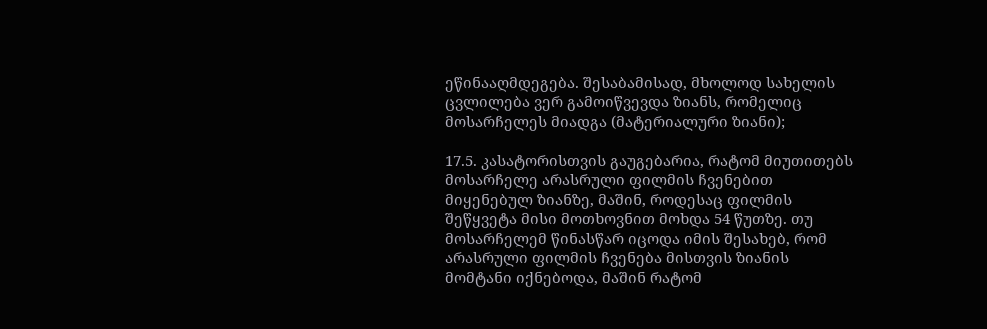ეწინააღმდეგება. შესაბამისად, მხოლოდ სახელის ცვლილება ვერ გამოიწვევდა ზიანს, რომელიც მოსარჩელეს მიადგა (მატერიალური ზიანი);

17.5. კასატორისთვის გაუგებარია, რატომ მიუთითებს მოსარჩელე არასრული ფილმის ჩვენებით მიყენებულ ზიანზე, მაშინ, როდესაც ფილმის შეწყვეტა მისი მოთხოვნით მოხდა 54 წუთზე. თუ მოსარჩელემ წინასწარ იცოდა იმის შესახებ, რომ არასრული ფილმის ჩვენება მისთვის ზიანის მომტანი იქნებოდა, მაშინ რატომ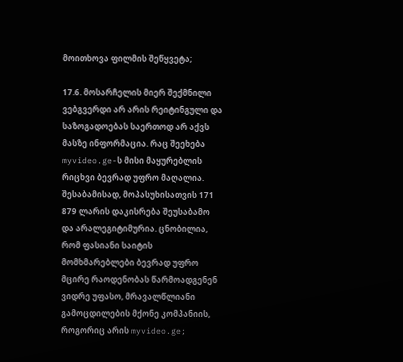მოითხოვა ფილმის შეწყვეტა;

17.6. მოსარჩელის მიერ შექმნილი ვებგვერდი არ არის რეიტინგული და საზოგადოებას საერთოდ არ აქვს მასზე ინფორმაცია. რაც შეეხება myvideo.ge-ს მისი მაყურებლის რიცხვი ბევრად უფრო მაღალია. შესაბამისად, მოპასუხისათვის 171 879 ლარის დაკისრება შეუსაბამო და არალეგიტიმურია. ცნობილია, რომ ფასიანი საიტის მომხმარებლები ბევრად უფრო მცირე რაოდენობას წარმოადგენენ ვიდრე უფასო, მრავალწლიანი გამოცდილების მქონე კომპანიის, როგორიც არის myvideo.ge;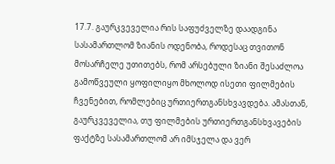17.7. გაურკვეველია რის საფუძველზე დაადგინა სასამართლომ ზიანის ოდენობა, როდესაც თვითონ მოსარჩელე უთითებს, რომ არსებული ზიანი შესაძლოა გამოწვეული ყოფილიყო მხოლოდ ისეთი ფილმების ჩვენებით, რომლებიც ურთიერთგანსხვავდება. ამასთან, გაურკვეველია, თუ ფილმების ურთიერთგანსხვავების ფაქტზე სასამართლომ არ იმსჯელა და ვერ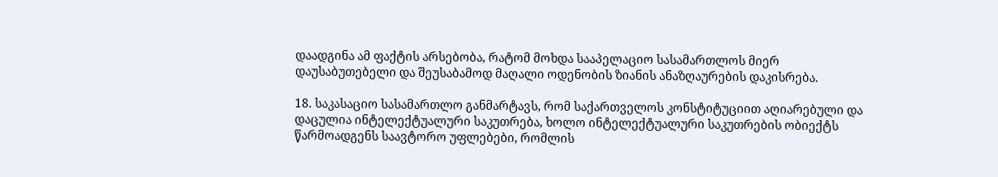დაადგინა ამ ფაქტის არსებობა, რატომ მოხდა სააპელაციო სასამართლოს მიერ დაუსაბუთებელი და შეუსაბამოდ მაღალი ოდენობის ზიანის ანაზღაურების დაკისრება.

18. საკასაციო სასამართლო განმარტავს, რომ საქართველოს კონსტიტუციით აღიარებული და დაცულია ინტელექტუალური საკუთრება, ხოლო ინტელექტუალური საკუთრების ობიექტს წარმოადგენს საავტორო უფლებები, რომლის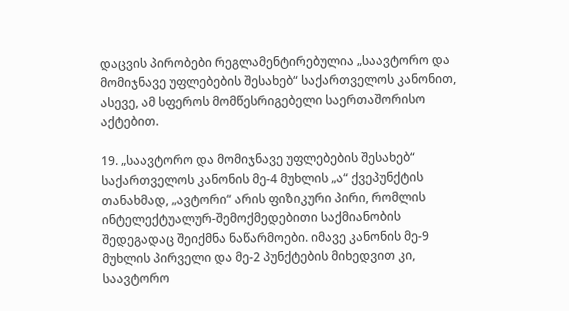დაცვის პირობები რეგლამენტირებულია „საავტორო და მომიჯნავე უფლებების შესახებ“ საქართველოს კანონით, ასევე, ამ სფეროს მომწესრიგებელი საერთაშორისო აქტებით.

19. „საავტორო და მომიჯნავე უფლებების შესახებ“ საქართველოს კანონის მე-4 მუხლის „ა“ ქვეპუნქტის თანახმად, „ავტორი“ არის ფიზიკური პირი, რომლის ინტელექტუალურ-შემოქმედებითი საქმიანობის შედეგადაც შეიქმნა ნაწარმოები. იმავე კანონის მე-9 მუხლის პირველი და მე-2 პუნქტების მიხედვით კი, საავტორო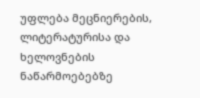უფლება მეცნიერების, ლიტერატურისა და ხელოვნების ნაწარმოებებზე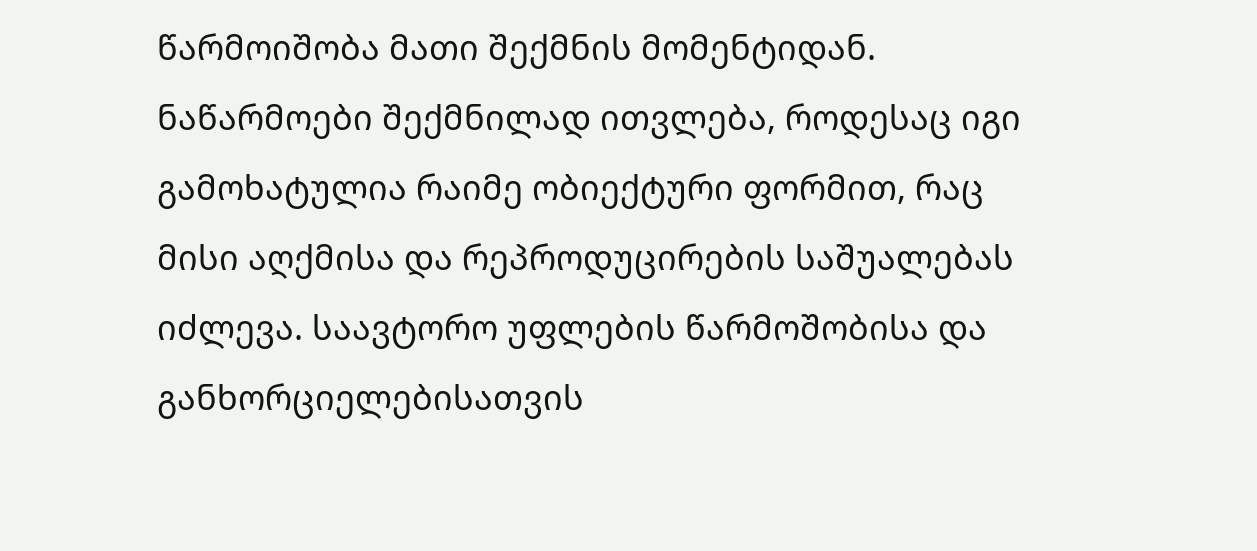წარმოიშობა მათი შექმნის მომენტიდან. ნაწარმოები შექმნილად ითვლება, როდესაც იგი გამოხატულია რაიმე ობიექტური ფორმით, რაც მისი აღქმისა და რეპროდუცირების საშუალებას იძლევა. საავტორო უფლების წარმოშობისა და განხორციელებისათვის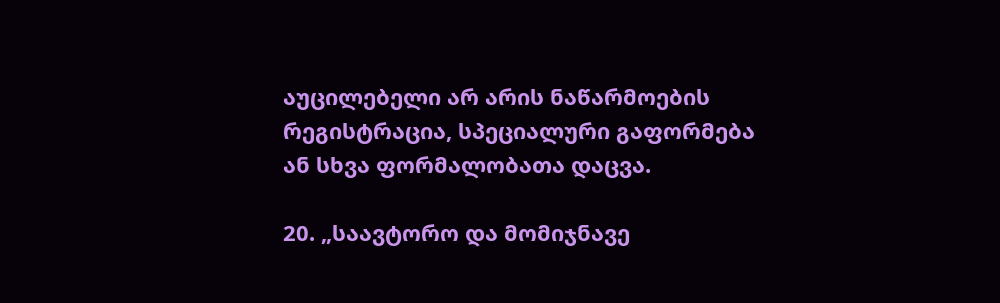აუცილებელი არ არის ნაწარმოების რეგისტრაცია, სპეციალური გაფორმება ან სხვა ფორმალობათა დაცვა.

20. „საავტორო და მომიჯნავე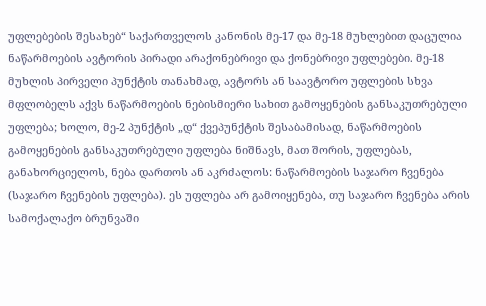უფლებების შესახებ“ საქართველოს კანონის მე-17 და მე-18 მუხლებით დაცულია ნაწარმოების ავტორის პირადი არაქონებრივი და ქონებრივი უფლებები. მე-18 მუხლის პირველი პუნქტის თანახმად, ავტორს ან საავტორო უფლების სხვა მფლობელს აქვს ნაწარმოების ნებისმიერი სახით გამოყენების განსაკუთრებული უფლება; ხოლო, მე-2 პუნქტის „დ“ ქვეპუნქტის შესაბამისად, ნაწარმოების გამოყენების განსაკუთრებული უფლება ნიშნავს, მათ შორის, უფლებას, განახორციელოს, ნება დართოს ან აკრძალოს: ნაწარმოების საჯარო ჩვენება (საჯარო ჩვენების უფლება). ეს უფლება არ გამოიყენება, თუ საჯარო ჩვენება არის სამოქალაქო ბრუნვაში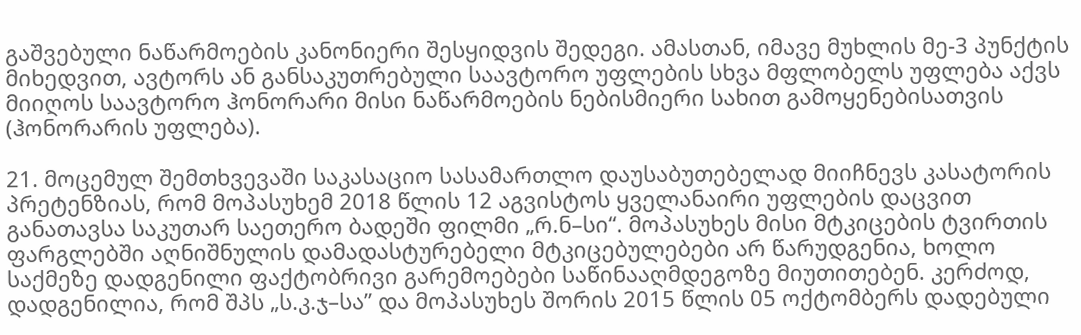გაშვებული ნაწარმოების კანონიერი შესყიდვის შედეგი. ამასთან, იმავე მუხლის მე-3 პუნქტის მიხედვით, ავტორს ან განსაკუთრებული საავტორო უფლების სხვა მფლობელს უფლება აქვს მიიღოს საავტორო ჰონორარი მისი ნაწარმოების ნებისმიერი სახით გამოყენებისათვის (ჰონორარის უფლება).

21. მოცემულ შემთხვევაში საკასაციო სასამართლო დაუსაბუთებელად მიიჩნევს კასატორის პრეტენზიას, რომ მოპასუხემ 2018 წლის 12 აგვისტოს ყველანაირი უფლების დაცვით განათავსა საკუთარ საეთერო ბადეში ფილმი „რ.ნ–სი“. მოპასუხეს მისი მტკიცების ტვირთის ფარგლებში აღნიშნულის დამადასტურებელი მტკიცებულებები არ წარუდგენია, ხოლო საქმეზე დადგენილი ფაქტობრივი გარემოებები საწინააღმდეგოზე მიუთითებენ. კერძოდ, დადგენილია, რომ შპს „ს.კ.ჯ–სა” და მოპასუხეს შორის 2015 წლის 05 ოქტომბერს დადებული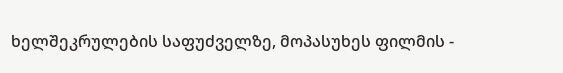ხელშეკრულების საფუძველზე, მოპასუხეს ფილმის -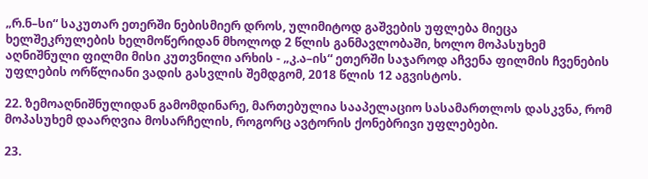„რ.ნ–სი“ საკუთარ ეთერში ნებისმიერ დროს, ულიმიტოდ გაშვების უფლება მიეცა ხელშეკრულების ხელმოწერიდან მხოლოდ 2 წლის განმავლობაში, ხოლო მოპასუხემ აღნიშნული ფილმი მისი კუთვნილი არხის - „კ.ა–ის“ ეთერში საჯაროდ აჩვენა ფილმის ჩვენების უფლების ორწლიანი ვადის გასვლის შემდგომ, 2018 წლის 12 აგვისტოს.

22. ზემოაღნიშნულიდან გამომდინარე, მართებულია სააპელაციო სასამართლოს დასკვნა, რომ მოპასუხემ დაარღვია მოსარჩელის, როგორც ავტორის ქონებრივი უფლებები.

23.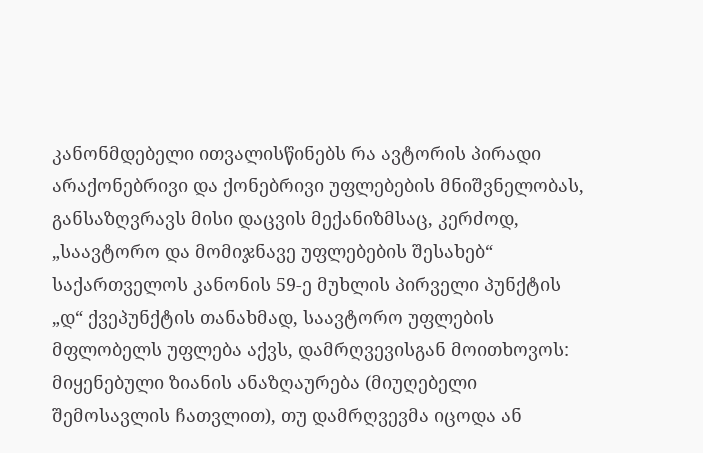კანონმდებელი ითვალისწინებს რა ავტორის პირადი არაქონებრივი და ქონებრივი უფლებების მნიშვნელობას, განსაზღვრავს მისი დაცვის მექანიზმსაც, კერძოდ, „საავტორო და მომიჯნავე უფლებების შესახებ“ საქართველოს კანონის 59-ე მუხლის პირველი პუნქტის „დ“ ქვეპუნქტის თანახმად, საავტორო უფლების მფლობელს უფლება აქვს, დამრღვევისგან მოითხოვოს: მიყენებული ზიანის ანაზღაურება (მიუღებელი შემოსავლის ჩათვლით), თუ დამრღვევმა იცოდა ან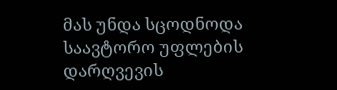მას უნდა სცოდნოდა საავტორო უფლების დარღვევის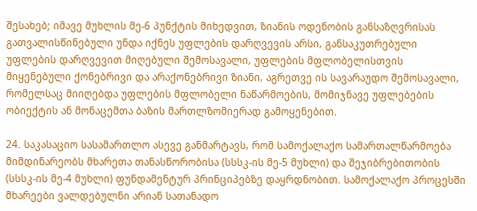შესახებ; იმავე მუხლის მე-6 პუნქტის მიხედვით, ზიანის ოდენობის განსაზღვრისას გათვალისწინებული უნდა იქნეს უფლების დარღვევის არსი, განსაკუთრებული უფლების დარღვევით მიღებული შემოსავალი, უფლების მფლობელისთვის მიყენებული ქონებრივი და არაქონებრივი ზიანი, აგრეთვე ის სავარაუდო შემოსავალი, რომელსაც მიიღებდა უფლების მფლობელი ნაწარმოების, მომიჯნავე უფლებების ობიექტის ან მონაცემთა ბაზის მართლზომიერად გამოყენებით.

24. საკასაციო სასამართლო ასევე განმარტავს, რომ სამოქალაქო სამართალწარმოება მიმდინარეობს მხარეთა თანასწორობისა (სსსკ-ის მე-5 მუხლი) და შეჯიბრებითობის (სსსკ-ის მე-4 მუხლი) ფუნდამენტურ პრინციპებზე დაყრდნობით. სამოქალაქო პროცესში მხარეები ვალდებულნი არიან სათანადო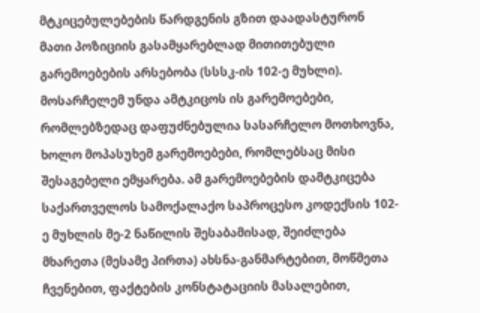მტკიცებულებების წარდგენის გზით დაადასტურონ მათი პოზიციის გასამყარებლად მითითებული გარემოებების არსებობა (სსსკ-ის 102-ე მუხლი). მოსარჩელემ უნდა ამტკიცოს ის გარემოებები, რომლებზედაც დაფუძნებულია სასარჩელო მოთხოვნა, ხოლო მოპასუხემ გარემოებები, რომლებსაც მისი შესაგებელი ემყარება. ამ გარემოებების დამტკიცება საქართველოს სამოქალაქო საპროცესო კოდექსის 102-ე მუხლის მე-2 ნაწილის შესაბამისად, შეიძლება მხარეთა (მესამე პირთა) ახსნა-განმარტებით, მოწმეთა ჩვენებით, ფაქტების კონსტატაციის მასალებით,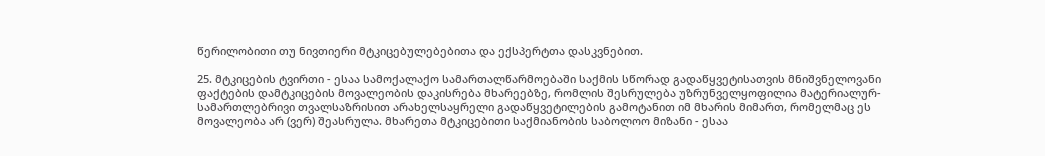წერილობითი თუ ნივთიერი მტკიცებულებებითა და ექსპერტთა დასკვნებით.

25. მტკიცების ტვირთი - ესაა სამოქალაქო სამართალწარმოებაში საქმის სწორად გადაწყვეტისათვის მნიშვნელოვანი ფაქტების დამტკიცების მოვალეობის დაკისრება მხარეებზე, რომლის შესრულება უზრუნველყოფილია მატერიალურ-სამართლებრივი თვალსაზრისით არახელსაყრელი გადაწყვეტილების გამოტანით იმ მხარის მიმართ, რომელმაც ეს მოვალეობა არ (ვერ) შეასრულა. მხარეთა მტკიცებითი საქმიანობის საბოლოო მიზანი - ესაა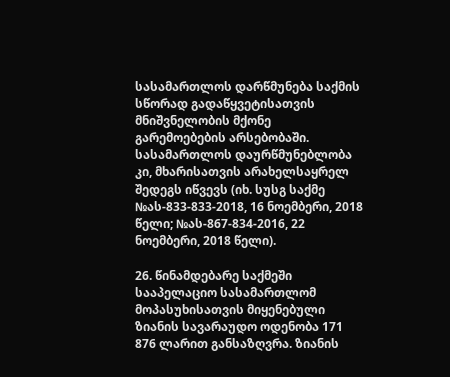სასამართლოს დარწმუნება საქმის სწორად გადაწყვეტისათვის მნიშვნელობის მქონე გარემოებების არსებობაში. სასამართლოს დაურწმუნებლობა კი, მხარისათვის არახელსაყრელ შედეგს იწვევს (იხ. სუსგ საქმე №ას-833-833-2018, 16 ნოემბერი, 2018 წელი; №ას-867-834-2016, 22 ნოემბერი, 2018 წელი).

26. წინამდებარე საქმეში სააპელაციო სასამართლომ მოპასუხისათვის მიყენებული ზიანის სავარაუდო ოდენობა 171 876 ლარით განსაზღვრა. ზიანის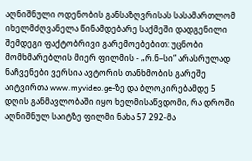აღნიშნული ოდენობის განსაზღვრისას სასამართლომ იხელმძღვანელა წინამდებარე საქმეში დადგენილი შემდეგი ფაქტობრივი გარემოებებით: უცნობი მომხმარებლის მიერ ფილმის - „რ.ნ–სი“ არასრულად ნაჩვენები ვერსია ავტორის თანხმობის გარეშე აიტვირთა www.myvideo.ge-ზე და ბლოკირებამდე 5 დღის განმავლობაში იყო ხელმისაწვდომი, რა დროში აღნიშნულ საიტზე ფილმი ნახა 57 292-მა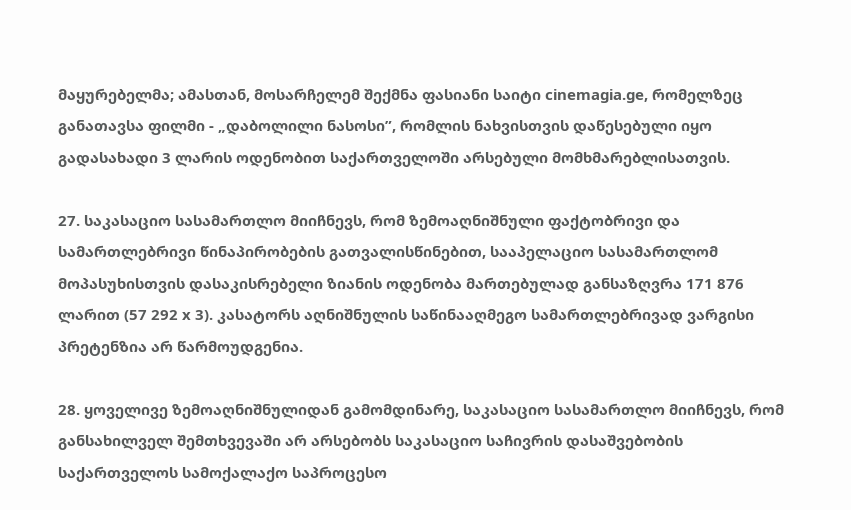მაყურებელმა; ამასთან, მოსარჩელემ შექმნა ფასიანი საიტი cinemagia.ge, რომელზეც განათავსა ფილმი - „დაბოლილი ნასოსი”, რომლის ნახვისთვის დაწესებული იყო გადასახადი 3 ლარის ოდენობით საქართველოში არსებული მომხმარებლისათვის.

27. საკასაციო სასამართლო მიიჩნევს, რომ ზემოაღნიშნული ფაქტობრივი და სამართლებრივი წინაპირობების გათვალისწინებით, სააპელაციო სასამართლომ მოპასუხისთვის დასაკისრებელი ზიანის ოდენობა მართებულად განსაზღვრა 171 876 ლარით (57 292 x 3). კასატორს აღნიშნულის საწინააღმეგო სამართლებრივად ვარგისი პრეტენზია არ წარმოუდგენია.

28. ყოველივე ზემოაღნიშნულიდან გამომდინარე, საკასაციო სასამართლო მიიჩნევს, რომ განსახილველ შემთხვევაში არ არსებობს საკასაციო საჩივრის დასაშვებობის საქართველოს სამოქალაქო საპროცესო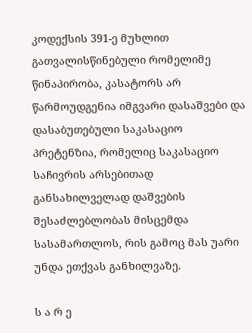კოდექსის 391-ე მუხლით გათვალისწინებული რომელიმე წინაპირობა, კასატორს არ წარმოუდგენია იმგვარი დასაშვები და დასაბუთებული საკასაციო პრეტენზია, რომელიც საკასაციო საჩივრის არსებითად განსახილველად დაშვების შესაძლებლობას მისცემდა სასამართლოს, რის გამოც მას უარი უნდა ეთქვას განხილვაზე.

ს ა რ ე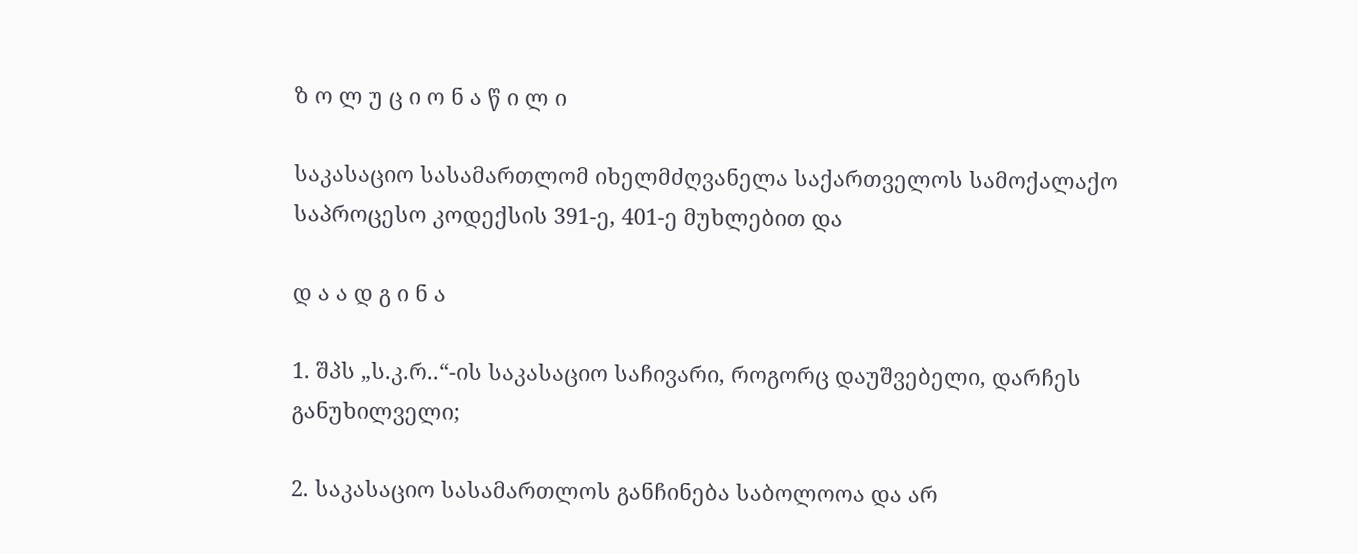ზ ო ლ უ ც ი ო ნ ა წ ი ლ ი

საკასაციო სასამართლომ იხელმძღვანელა საქართველოს სამოქალაქო საპროცესო კოდექსის 391-ე, 401-ე მუხლებით და

დ ა ა დ გ ი ნ ა

1. შპს „ს.კ.რ..“-ის საკასაციო საჩივარი, როგორც დაუშვებელი, დარჩეს განუხილველი;

2. საკასაციო სასამართლოს განჩინება საბოლოოა და არ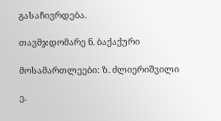გასაჩივრდება.

თავმჯდომარე ნ. ბაქაქური

მოსამართლეები: ზ. ძლიერიშვილი

ე.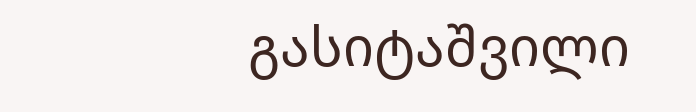გასიტაშვილი